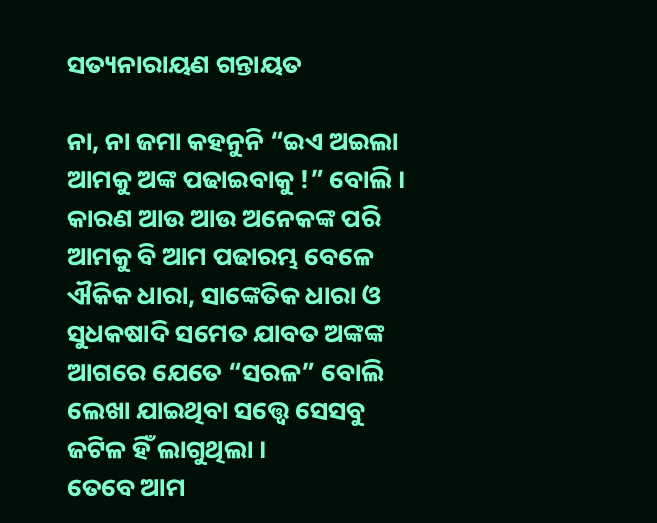ସତ୍ୟନାରାୟଣ ଗନ୍ତାୟତ

ନା, ନା ଜମା କହନୁନି “ଇଏ ଅଇଲା ଆମକୁ ଅଙ୍କ ପଢାଇବାକୁ !” ବୋଲି । କାରଣ ଆଉ ଆଉ ଅନେକଙ୍କ ପରି ଆମକୁ ବି ଆମ ପଢାରମ୍ଭ ବେଳେ ଐକିକ ଧାରା, ସାଙ୍କେତିକ ଧାରା ଓ ସୁଧକଷାଦି ସମେତ ଯାବତ ଅଙ୍କଙ୍କ ଆଗରେ ଯେତେ “ସରଳ” ବୋଲି ଲେଖା ଯାଇଥିବା ସତ୍ତ୍ୱେ ସେସବୁ ଜଟିଳ ହିଁ ଲାଗୁଥିଲା ।
ତେବେ ଆମ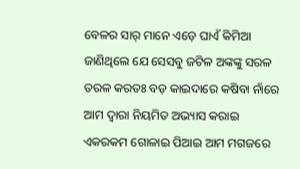ବେଳର ସାର୍ ମାନେ ଏଡ଼େ ଘାଏଁ କିମିଆ ଜାଣିଥିଲେ ଯେ ସେସବୁ ଜଟିଳ ଅଙ୍କଙ୍କୁ ସରଳ ତରଳ କରତଃ ବଡ଼ କାଇଦାରେ କଷିବା ନାଁରେ ଆମ ଦ୍ୱାରା ନିୟମିତ ଅଭ୍ୟାସ କରାଇ ଏକରକମ ଗୋଳାଇ ପିଆଇ ଆମ ମଗଜରେ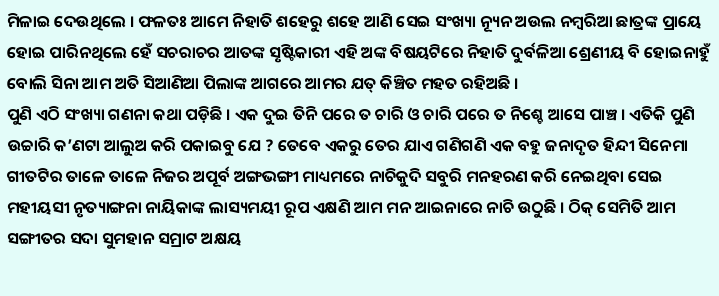ମିଳାଇ ଦେଉଥିଲେ । ଫଳତଃ ଆମେ ନିହାତି ଶହେରୁ ଶହେ ଆଣି ସେଇ ସଂଖ୍ୟା ନ୍ୟୂନ ଅଉଲ ନମ୍ବରିଆ ଛାତ୍ରଙ୍କ ପ୍ରାୟେ ହୋଇ ପାରିନଥିଲେ ହେଁ ସଚରାଚର ଆତଙ୍କ ସୃଷ୍ଟିକାରୀ ଏହି ଅଙ୍କ ବିଷୟଟିରେ ନିହାତି ଦୁର୍ବଳିଆ ଶ୍ରେଣୀୟ ବି ହୋଇନାହୁଁ ବୋଲି ସିନା ଆମ ଅତି ସିଆଣିଆ ପିଲାଙ୍କ ଆଗରେ ଆମର ଯତ୍ କିଞ୍ଚିତ ମହତ ରହିଅଛି ।
ପୁଣି ଏଠି ସଂଖ୍ୟା ଗଣନା କଥା ପଡ଼ିଛି । ଏକ ଦୁଇ ତିନି ପରେ ତ ଚାରି ଓ ଚାରି ପରେ ତ ନିଶ୍ଚେ ଆସେ ପାଞ୍ଚ । ଏତିକି ପୁଣି ଉଚ୍ଚାରି କ’ଣଟା ଆଲୁଅ କରି ପକାଇବୁ ଯେ ? ତେବେ ଏକରୁ ତେର ଯାଏ ଗଣିଗଣି ଏକ ବହୁ ଜନାଦୃତ ହିନ୍ଦୀ ସିନେମା ଗୀତଟିର ତାଳେ ତାଳେ ନିଜର ଅପୂର୍ବ ଅଙ୍ଗଭଙ୍ଗୀ ମାଧ୍ୟମରେ ନାଚିକୁଦି ସବୁରି ମନହରଣ କରି ନେଇଥିବା ସେଇ ମହୀୟସୀ ନୃତ୍ୟାଙ୍ଗନା ନାୟିକାଙ୍କ ଲାସ୍ୟମୟୀ ରୂପ ଏକ୍ଷଣି ଆମ ମନ ଆଇନାରେ ନାଚି ଉଠୁଛି । ଠିକ୍ ସେମିତି ଆମ ସଙ୍ଗୀତର ସଦା ସୁମହାନ ସମ୍ରାଟ ଅକ୍ଷୟ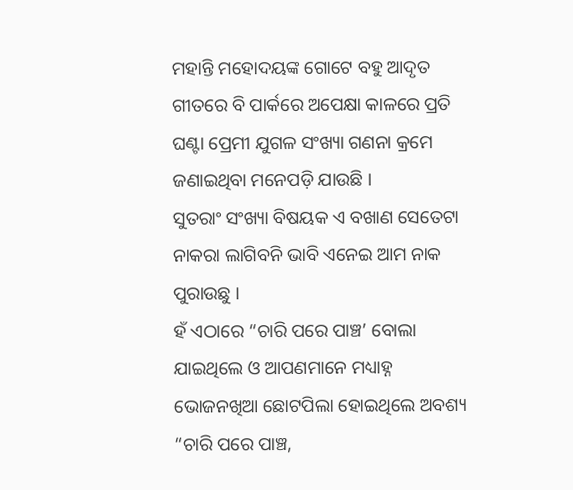ମହାନ୍ତି ମହୋଦୟଙ୍କ ଗୋଟେ ବହୁ ଆଦୃତ ଗୀତରେ ବି ପାର୍କରେ ଅପେକ୍ଷା କାଳରେ ପ୍ରତି ଘଣ୍ଟା ପ୍ରେମୀ ଯୁଗଳ ସଂଖ୍ୟା ଗଣନା କ୍ରମେ ଜଣାଇଥିବା ମନେପଡ଼ି ଯାଉଛି ।
ସୁତରାଂ ସଂଖ୍ୟା ବିଷୟକ ଏ ବଖାଣ ସେତେଟା ନାକରା ଲାଗିବନି ଭାବି ଏନେଇ ଆମ ନାକ ପୁରାଉଛୁ ।
ହଁ ଏଠାରେ “ଚାରି ପରେ ପାଞ୍ଚ’ ବୋଲା ଯାଇଥିଲେ ଓ ଆପଣମାନେ ମଧ୍ୟାହ୍ନ ଭୋଜନଖିଆ ଛୋଟପିଲା ହୋଇଥିଲେ ଅବଶ୍ୟ “ଚାରି ପରେ ପାଞ୍ଚ,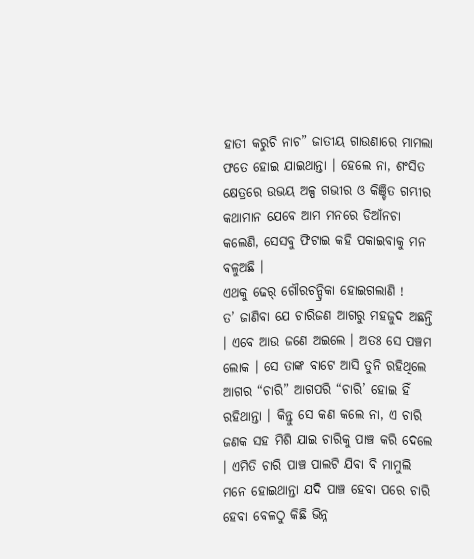ହାତୀ କରୁଚି ନାଚ” ଜାତୀୟ ଗାଉଣାରେ ମାମଲା ଫତେ ହୋଇ ଯାଇଥାନ୍ତା । ହେଲେ ନା, ଶଂସିତ କ୍ଷେତ୍ରରେ ଉଭୟ ଅଳ୍ପ ଗଭୀର ଓ କିଞ୍ଚିତ ଗମ୍ଭୀର କଥାମାନ ଯେବେ ଆମ ମନରେ ଡିଆଁନଚା କଲେଣି, ସେସବୁ ଫିଟାଇ କହି ପକାଇବାକୁ ମନ ବଳୁଅଛି ।
ଏଥକୁ ଢେର୍ ଗୌରଚନ୍ଦ୍ରିକା ହୋଇଗଲାଣି !
ତ’ ଜାଣିବା ଯେ ଚାରିଜଣ ଆଗରୁ ମହଜୁଦ ଅଛନ୍ତି । ଏବେ ଆଉ ଜଣେ ଅଇଲେ । ଅତଃ ସେ ପଞ୍ଚମ ଲୋକ । ସେ ତାଙ୍କ ବାଟେ ଆସି ତୁନି ରହିଥିଲେ ଆଗର “ଚାରି” ଆଗପରି “ଚାରି’ ହୋଇ ହିଁ ରହିଥାନ୍ତା । କିନ୍ତୁ ସେ କଣ କଲେ ନା, ଏ ଚାରି ଜଣକ ସହ ମିଶି ଯାଇ ଚାରିକୁ ପାଞ୍ଚ କରି ଦେଲେ । ଏମିତି ଚାରି ପାଞ୍ଚ ପାଲଟି ଯିବା ବି ମାମୁଲି ମନେ ହୋଇଥାନ୍ତା ଯଦି ପାଞ୍ଚ ହେବା ପରେ ଚାରି ହେବା ବେଳଠୁ କିଛି ଭିନ୍ନ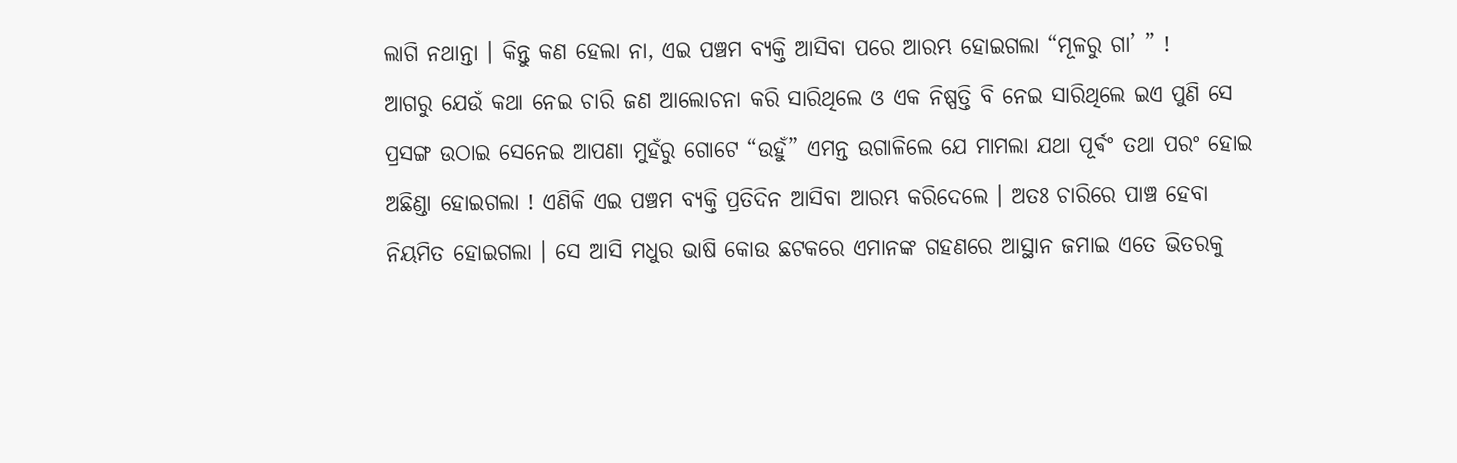ଲାଗି ନଥାନ୍ତା । କିନ୍ତୁ କଣ ହେଲା ନା, ଏଇ ପଞ୍ଚମ ବ୍ୟକ୍ତି ଆସିବା ପରେ ଆରମ୍ଭ ହୋଇଗଲା “ମୂଳରୁ ଗା’ ” !
ଆଗରୁ ଯେଉଁ କଥା ନେଇ ଚାରି ଜଣ ଆଲୋଚନା କରି ସାରିଥିଲେ ଓ ଏକ ନିଷ୍ପତ୍ତି ବି ନେଇ ସାରିଥିଲେ ଇଏ ପୁଣି ସେ ପ୍ରସଙ୍ଗ ଉଠାଇ ସେନେଇ ଆପଣା ମୁହଁରୁ ଗୋଟେ “ଉହୁଁ” ଏମନ୍ତ ଉଗାଳିଲେ ଯେ ମାମଲା ଯଥା ପୂର୍ଵଂ ତଥା ପରଂ ହୋଇ ଅଛିଣ୍ଡା ହୋଇଗଲା ! ଏଣିକି ଏଇ ପଞ୍ଚମ ବ୍ୟକ୍ତି ପ୍ରତିଦିନ ଆସିବା ଆରମ୍ଭ କରିଦେଲେ । ଅତଃ ଚାରିରେ ପାଞ୍ଚ ହେବା ନିୟମିତ ହୋଇଗଲା । ସେ ଆସି ମଧୁର ଭାଷି କୋଉ ଛଟକରେ ଏମାନଙ୍କ ଗହଣରେ ଆସ୍ଥାନ ଜମାଇ ଏତେ ଭିତରକୁ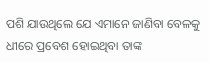ପଶି ଯାଉଥିଲେ ଯେ ଏମାନେ ଜାଣିବା ବେଳକୁ ଧୀରେ ପ୍ରବେଶ ହୋଇଥିବା ତାଙ୍କ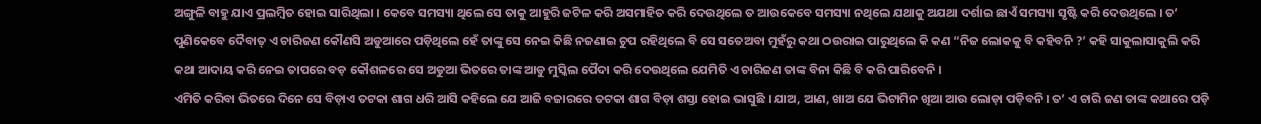ଅଙ୍ଗୁଳି ବାହୁ ଯାଏ ପ୍ରଲମ୍ବିତ ହୋଇ ସାରିଥିଲା । କେବେ ସମସ୍ୟା ଥିଲେ ସେ ତାକୁ ଆହୁରି ଜଟିଳ କରି ଅସମାହିତ କରି ଦେଉଥିଲେ ତ ଆଉକେବେ ସମସ୍ୟା ନଥିଲେ ଯଥାକୁ ଅଯଥା ଦର୍ଶାଇ ଛାଏଁ ସମସ୍ୟା ସୃଷ୍ଟି କରି ଦେଉଥିଲେ । ତ’ ପୁଣିକେବେ ଦୈବାତ୍ ଏ ଚାରିଜଣ କୌଣସି ଅଡୁଆରେ ପଡ଼ିଥିଲେ ହେଁ ତାଙ୍କୁ ସେ ନେଇ କିଛି ନଜଣାଇ ଚୁପ ରହିଥିଲେ ବି ସେ ସତେଅବା ମୁହଁରୁ କଥା ଠଉରାଇ ପାରୁଥିଲେ କି କଣ “ନିଜ ଲୋକକୁ ବି କହିବନି ?’ କହି ସାକୁଲାସାକୁଲି କରି କଥା ଆଦାୟ କରି ନେଇ ତାପରେ ବଡ଼ କୌଶଳରେ ସେ ଅଡୁଆ ଭିତରେ ତାଙ୍କ ଆଡୁ ମୁସ୍କିଲ ପୈଦା କରି ଦେଉଥିଲେ ଯେମିତି ଏ ଚାରିଜଣ ତାଙ୍କ ବିନା କିଛି ବି କରି ପାରିବେନି ।
ଏମିତି କରିବା ଭିତରେ ଦିନେ ସେ ବିଡ଼ାଏ ତଟକା ଶାଗ ଧରି ଆସି କହିଲେ ଯେ ଆଜି ବଜାରରେ ତଟକା ଶାଗ ବିଡ଼ା ଶସ୍ତା ହୋଇ ଭାସୁଛି । ଯାଅ, ଆଣ, ଖାଅ ଯେ ଭିଟାମିନ ଖିଆ ଆଉ ଲୋଡ଼ା ପଡ଼ିବନି । ତ’ ଏ ଚାରି ଜଣ ତାଙ୍କ କଥାରେ ପଡ଼ି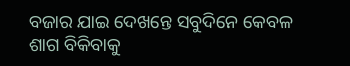ବଜାର ଯାଇ ଦେଖନ୍ତେ ସବୁଦିନେ କେବଳ ଶାଗ ବିକିବାକୁ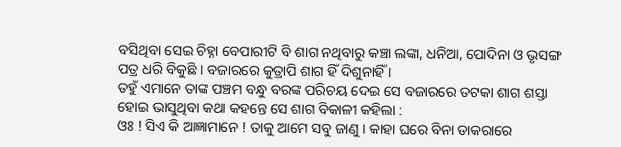ବସିଥିବା ସେଇ ଚିହ୍ନା ବେପାରୀଟି ବି ଶାଗ ନଥିବାରୁ କଞ୍ଚା ଲଙ୍କା, ଧନିଆ, ପୋଦିନା ଓ ଭୃସଙ୍ଗ ପତ୍ର ଧରି ବିକୁଛି । ବଜାରରେ କୁତ୍ରାପି ଶାଗ ହିଁ ଦିଶୁନାହିଁ ।
ତହୁଁ ଏମାନେ ତାଙ୍କ ପଞ୍ଚମ ବନ୍ଧୁ ବରଙ୍କ ପରିଚୟ ଦେଇ ସେ ବଜାରରେ ତଟକା ଶାଗ ଶସ୍ତା ହୋଇ ଭାସୁଥିବା କଥା କହନ୍ତେ ସେ ଶାଗ ବିକାଳୀ କହିଲା :
ଓଃ ! ସିଏ କି ଆଜ୍ଞାମାନେ ! ତାକୁ ଆମେ ସବୁ ଜାଣୁ । କାହା ଘରେ ବିନା ଡାକରାରେ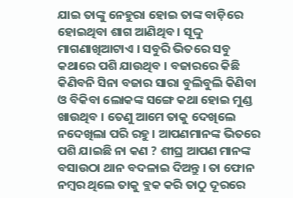ଯାଇ ତାଙ୍କୁ ନେହୁରା ହୋଇ ତାଙ୍କ ବାଡ଼ିରେ ହୋଇଥିବା ଶାଗ ଆଣିଥିବ । ସୂଦ୍ଦୁ ମାଗଣାଖିଆଟାଏ । ସବୁରି ଭିତରେ ସବୁ କଥାରେ ପଶି ଯାଉଥିବ । ବଜାରରେ କିଛି କିଣିବନି ସିନା ବଜାର ସାରା ବୁଲିବୁଲି କିଣିବା ଓ ବିକିବା ଲୋକଙ୍କ ସଙ୍ଗେ କଥା ହୋଇ ମୁଣ୍ଡ ଖାଉଥିବ । ତେଣୁ ଆମେ ତାକୁ ଦେଖିଲେ ନଦେଖିଲା ପରି ରହୁ । ଆପଣମାନଙ୍କ ଭିତରେ ପଶି ଯାଇଛି ନା କଣ ? ଶୀଘ୍ର ଆପଣ ମାନଙ୍କ ବସାଉଠା ଥାନ ବଦଳାଇ ଦିଅନ୍ତୁ । ତା ଫୋନ ନମ୍ବର ଥିଲେ ତାକୁ ବ୍ଲକ କରି ତାଠୁ ଦୂରରେ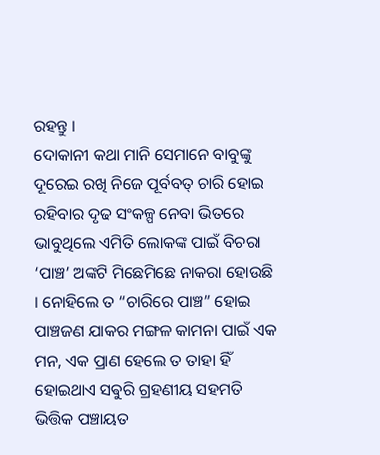ରହନ୍ତୁ ।
ଦୋକାନୀ କଥା ମାନି ସେମାନେ ବାବୁଙ୍କୁ ଦୂରେଇ ରଖି ନିଜେ ପୂର୍ବବତ୍ ଚାରି ହୋଇ ରହିବାର ଦୃଢ ସଂକଳ୍ପ ନେବା ଭିତରେ ଭାବୁଥିଲେ ଏମିତି ଲୋକଙ୍କ ପାଇଁ ବିଚରା ‘ପାଞ୍ଚ’ ଅଙ୍କଟି ମିଛେମିଛେ ନାକରା ହୋଉଛି । ନୋହିଲେ ତ “ଚାରିରେ ପାଞ୍ଚ” ହୋଇ ପାଞ୍ଚଜଣ ଯାକର ମଙ୍ଗଳ କାମନା ପାଇଁ ଏକ ମନ, ଏକ ପ୍ରାଣ ହେଲେ ତ ତାହା ହିଁ ହୋଇଥାଏ ସଵୁରି ଗ୍ରହଣୀୟ ସହମତି ଭିତ୍ତିକ ପଞ୍ଚାୟତ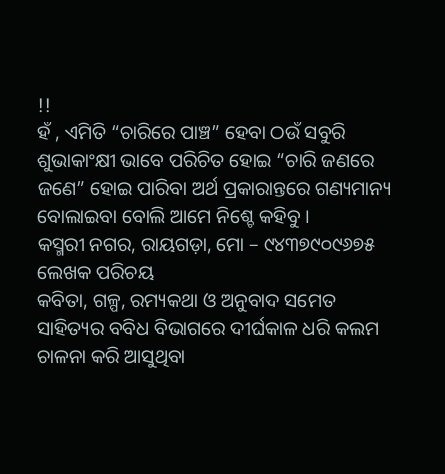!!
ହଁ , ଏମିତି “ଚାରିରେ ପାଞ୍ଚ” ହେବା ଠଉଁ ସବୁରି ଶୁଭାକାଂକ୍ଷୀ ଭାବେ ପରିଚିତ ହୋଇ “ଚାରି ଜଣରେ ଜଣେ” ହୋଇ ପାରିବା ଅର୍ଥ ପ୍ରକାରାନ୍ତରେ ଗଣ୍ୟମାନ୍ୟ ବୋଲାଇବା ବୋଲି ଆମେ ନିଶ୍ଚେ କହିବୁ ।
କସ୍ମରୀ ନଗର, ରାୟଗଡ଼ା, ମୋ – ୯୪୩୭୯୦୯୬୭୫
ଲେଖକ ପରିଚୟ
କବିତା, ଗଳ୍ପ, ରମ୍ୟକଥା ଓ ଅନୁବାଦ ସମେତ ସାହିତ୍ୟର ବବିଧ ବିଭାଗରେ ଦୀର୍ଘକାଳ ଧରି କଲମ ଚାଳନା କରି ଆସୁଥିବା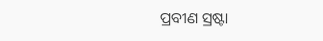ପ୍ରବୀଣ ସ୍ରଷ୍ଟା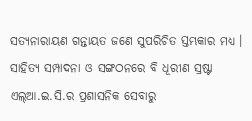ସତ୍ୟନାରାୟଣ ଗନ୍ତାୟତ ଜଣେ ସୁପରିଚିତ ସ୍ତମ୍ଭକାର ମଧ୍ୟ । ସାହିତ୍ୟ ସମ୍ପାଦନା ଓ ସଙ୍ଗଠନରେ ବି ଧୂରୀଣ ସ୍ରଷ୍ଟା ଏଲ୍ଆ.ଇ.ସି.ର ପ୍ରଶାସନିକ ସେବାରୁ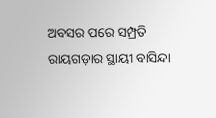ଅବସର ପରେ ସମ୍ପ୍ରତି ରାୟଗଡ଼ାର ସ୍ଥାୟୀ ବାସିନ୍ଦା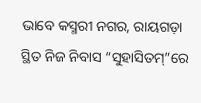ଭାବେ କସ୍ମରୀ ନଗର, ରାୟଗଡ଼ା ସ୍ଥିତ ନିଜ ନିବାସ “ସୁହାସିତମ୍”ରେ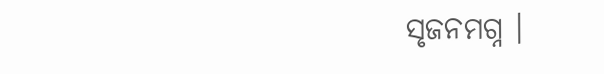ସୃଜନମଗ୍ନ ।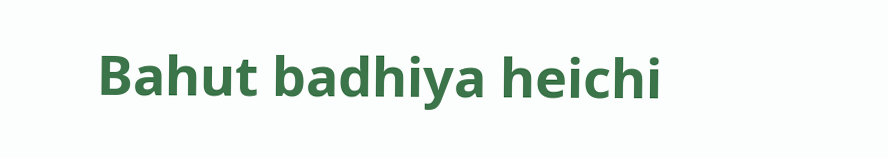Bahut badhiya heichi